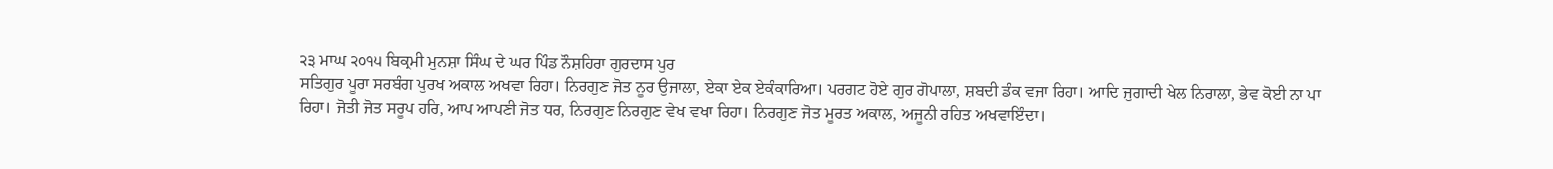੨੩ ਮਾਘ ੨੦੧੫ ਬਿਕ੍ਰਮੀ ਮੁਨਸ਼ਾ ਸਿੰਘ ਦੇ ਘਰ ਪਿੰਡ ਨੌਸ਼ਹਿਰਾ ਗੁਰਦਾਸ ਪੁਰ
ਸਤਿਗੁਰ ਪੂਰਾ ਸਰਬੰਗ ਪੁਰਖ ਅਕਾਲ ਅਖਵਾ ਰਿਹਾ। ਨਿਰਗੁਣ ਜੋਤ ਨੂਰ ਉਜਾਲਾ, ਏਕਾ ਏਕ ਏਕੰਕਾਰਿਆ। ਪਰਗਟ ਹੋਏ ਗੁਰ ਗੋਪਾਲਾ, ਸ਼ਬਦੀ ਡੰਕ ਵਜਾ ਰਿਹਾ। ਆਦਿ ਜੁਗਾਦੀ ਖੇਲ ਨਿਰਾਲਾ, ਭੇਵ ਕੋਈ ਨਾ ਪਾ ਰਿਹਾ। ਜੋਤੀ ਜੋਤ ਸਰੂਪ ਹਰਿ, ਆਪ ਆਪਣੀ ਜੋਤ ਧਰ, ਨਿਰਗੁਣ ਨਿਰਗੁਣ ਵੇਖ ਵਖਾ ਰਿਹਾ। ਨਿਰਗੁਣ ਜੋਤ ਮੂਰਤ ਅਕਾਲ, ਅਜੂਨੀ ਰਹਿਤ ਅਖਵਾਇੰਦਾ।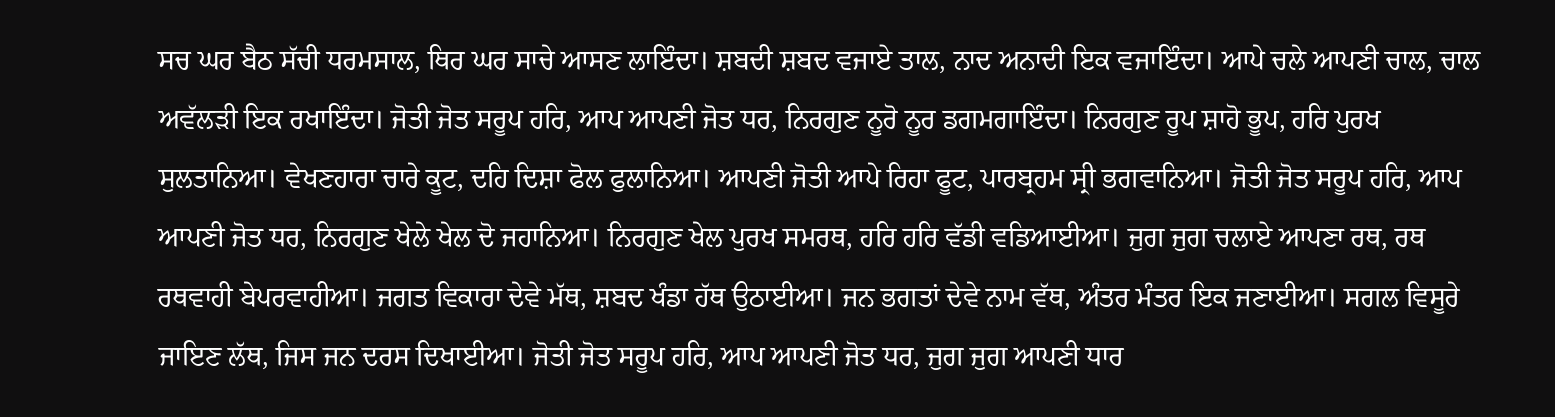ਸਚ ਘਰ ਬੈਠ ਸੱਚੀ ਧਰਮਸਾਲ, ਥਿਰ ਘਰ ਸਾਚੇ ਆਸਣ ਲਾਇੰਦਾ। ਸ਼ਬਦੀ ਸ਼ਬਦ ਵਜਾਏ ਤਾਲ, ਨਾਦ ਅਨਾਦੀ ਇਕ ਵਜਾਇੰਦਾ। ਆਪੇ ਚਲੇ ਆਪਣੀ ਚਾਲ, ਚਾਲ ਅਵੱਲੜੀ ਇਕ ਰਖਾਇੰਦਾ। ਜੋਤੀ ਜੋਤ ਸਰੂਪ ਹਰਿ, ਆਪ ਆਪਣੀ ਜੋਤ ਧਰ, ਨਿਰਗੁਣ ਨੂਰੋ ਨੂਰ ਡਗਮਗਾਇੰਦਾ। ਨਿਰਗੁਣ ਰੂਪ ਸ਼ਾਹੋ ਭੂਪ, ਹਰਿ ਪੁਰਖ ਸੁਲਤਾਨਿਆ। ਵੇਖਣਹਾਰਾ ਚਾਰੇ ਕੂਟ, ਦਹਿ ਦਿਸ਼ਾ ਫੋਲ ਫੁਲਾਨਿਆ। ਆਪਣੀ ਜੋਤੀ ਆਪੇ ਰਿਹਾ ਫੂਟ, ਪਾਰਬ੍ਰਹਮ ਸ੍ਰੀ ਭਗਵਾਨਿਆ। ਜੋਤੀ ਜੋਤ ਸਰੂਪ ਹਰਿ, ਆਪ ਆਪਣੀ ਜੋਤ ਧਰ, ਨਿਰਗੁਣ ਖੇਲੇ ਖੇਲ ਦੋ ਜਹਾਨਿਆ। ਨਿਰਗੁਣ ਖੇਲ ਪੁਰਖ ਸਮਰਥ, ਹਰਿ ਹਰਿ ਵੱਡੀ ਵਡਿਆਈਆ। ਜੁਗ ਜੁਗ ਚਲਾਏ ਆਪਣਾ ਰਥ, ਰਥ ਰਥਵਾਹੀ ਬੇਪਰਵਾਹੀਆ। ਜਗਤ ਵਿਕਾਰਾ ਦੇਵੇ ਮੱਥ, ਸ਼ਬਦ ਖੰਡਾ ਹੱਥ ਉਠਾਈਆ। ਜਨ ਭਗਤਾਂ ਦੇਵੇ ਨਾਮ ਵੱਥ, ਅੰਤਰ ਮੰਤਰ ਇਕ ਜਣਾਈਆ। ਸਗਲ ਵਿਸੂਰੇ ਜਾਇਣ ਲੱਥ, ਜਿਸ ਜਨ ਦਰਸ ਦਿਖਾਈਆ। ਜੋਤੀ ਜੋਤ ਸਰੂਪ ਹਰਿ, ਆਪ ਆਪਣੀ ਜੋਤ ਧਰ, ਜੁਗ ਜੁਗ ਆਪਣੀ ਧਾਰ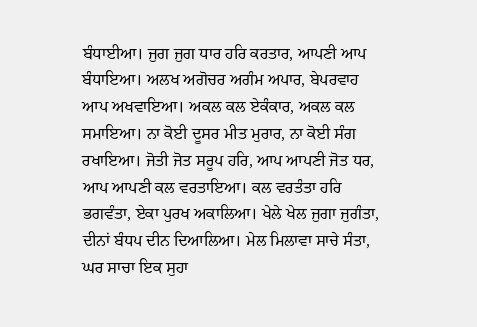ਬੰਧਾਈਆ। ਜੁਗ ਜੁਗ ਧਾਰ ਹਰਿ ਕਰਤਾਰ, ਆਪਣੀ ਆਪ ਬੰਧਾਇਆ। ਅਲਖ ਅਗੋਚਰ ਅਗੰਮ ਅਪਾਰ, ਬੇਪਰਵਾਹ ਆਪ ਅਖਵਾਇਆ। ਅਕਲ ਕਲ ਏਕੰਕਾਰ, ਅਕਲ ਕਲ ਸਮਾਇਆ। ਨਾ ਕੋਈ ਦੂਸਰ ਮੀਤ ਮੁਰਾਰ, ਨਾ ਕੋਈ ਸੰਗ ਰਖਾਇਆ। ਜੋਤੀ ਜੋਤ ਸਰੂਪ ਹਰਿ, ਆਪ ਆਪਣੀ ਜੋਤ ਧਰ, ਆਪ ਆਪਣੀ ਕਲ ਵਰਤਾਇਆ। ਕਲ ਵਰਤੰਤਾ ਹਰਿ ਭਗਵੰਤਾ, ਏਕਾ ਪੁਰਖ ਅਕਾਲਿਆ। ਖੇਲੇ ਖੇਲ ਜੁਗਾ ਜੁਗੰਤਾ, ਦੀਨਾਂ ਬੰਧਪ ਦੀਨ ਦਿਆਲਿਆ। ਮੇਲ ਮਿਲਾਵਾ ਸਾਚੇ ਸੰਤਾ, ਘਰ ਸਾਚਾ ਇਕ ਸੁਹਾ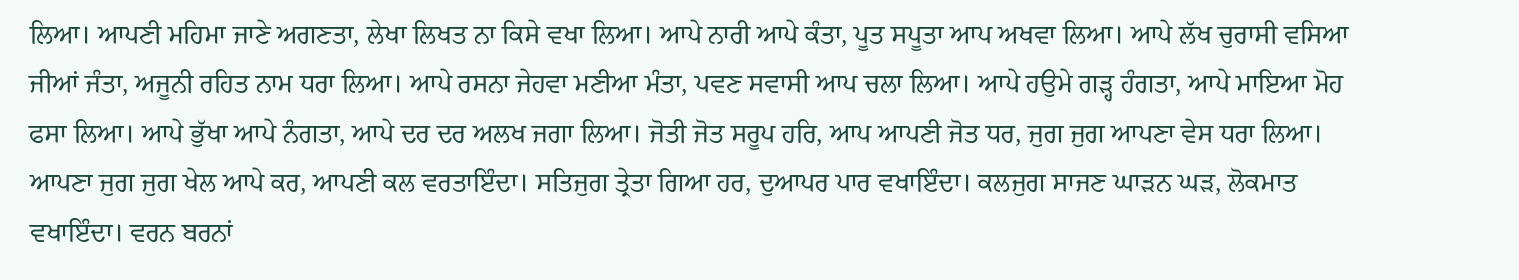ਲਿਆ। ਆਪਣੀ ਮਹਿਮਾ ਜਾਣੇ ਅਗਣਤਾ, ਲੇਖਾ ਲਿਖਤ ਨਾ ਕਿਸੇ ਵਖਾ ਲਿਆ। ਆਪੇ ਨਾਰੀ ਆਪੇ ਕੰਤਾ, ਪੂਤ ਸਪੂਤਾ ਆਪ ਅਖਵਾ ਲਿਆ। ਆਪੇ ਲੱਖ ਚੁਰਾਸੀ ਵਸਿਆ ਜੀਆਂ ਜੰਤਾ, ਅਜੂਨੀ ਰਹਿਤ ਨਾਮ ਧਰਾ ਲਿਆ। ਆਪੇ ਰਸਨਾ ਜੇਹਵਾ ਮਣੀਆ ਮੰਤਾ, ਪਵਣ ਸਵਾਸੀ ਆਪ ਚਲਾ ਲਿਆ। ਆਪੇ ਹਉਮੇ ਗੜ੍ਹ ਹੰਗਤਾ, ਆਪੇ ਮਾਇਆ ਮੋਹ ਫਸਾ ਲਿਆ। ਆਪੇ ਭੁੱਖਾ ਆਪੇ ਨੰਗਤਾ, ਆਪੇ ਦਰ ਦਰ ਅਲਖ ਜਗਾ ਲਿਆ। ਜੋਤੀ ਜੋਤ ਸਰੂਪ ਹਰਿ, ਆਪ ਆਪਣੀ ਜੋਤ ਧਰ, ਜੁਗ ਜੁਗ ਆਪਣਾ ਵੇਸ ਧਰਾ ਲਿਆ। ਆਪਣਾ ਜੁਗ ਜੁਗ ਖੇਲ ਆਪੇ ਕਰ, ਆਪਣੀ ਕਲ ਵਰਤਾਇੰਦਾ। ਸਤਿਜੁਗ ਤ੍ਰੇਤਾ ਗਿਆ ਹਰ, ਦੁਆਪਰ ਪਾਰ ਵਖਾਇੰਦਾ। ਕਲਜੁਗ ਸਾਜਣ ਘਾੜਨ ਘੜ, ਲੋਕਮਾਤ ਵਖਾਇੰਦਾ। ਵਰਨ ਬਰਨਾਂ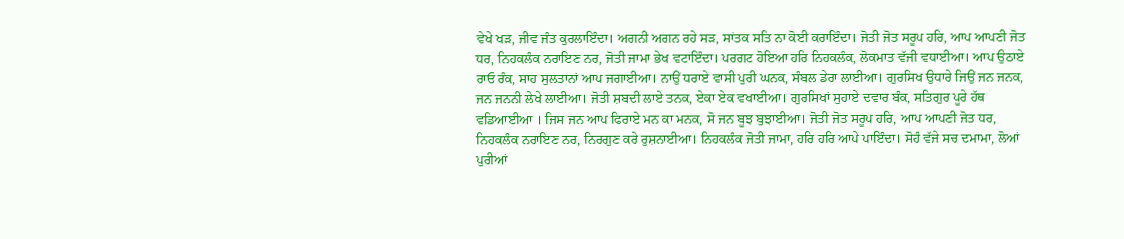ਵੇਖੇ ਖੜ, ਜੀਵ ਜੰਤ ਕੁਰਲਾਇੰਦਾ। ਅਗਨੀ ਅਗਨ ਰਹੇ ਸੜ, ਸਾਂਤਕ ਸਤਿ ਨਾ ਕੋਈ ਕਰਾਇੰਦਾ। ਜੋਤੀ ਜੋਤ ਸਰੂਪ ਹਰਿ, ਆਪ ਆਪਣੀ ਜੋਤ ਧਰ, ਨਿਹਕਲੰਕ ਨਰਾਇਣ ਨਰ, ਜੋਤੀ ਜਾਮਾ ਭੇਖ ਵਟਾਇੰਦਾ। ਪਰਗਟ ਹੋਇਆ ਹਰਿ ਨਿਹਕਲੰਕ, ਲੋਕਮਾਤ ਵੱਜੀ ਵਧਾਈਆ। ਆਪ ਉਠਾਏ ਰਾਓ ਰੰਕ, ਸਾਹ ਸੁਲਤਾਨਾਂ ਆਪ ਜਗਾਈਆ। ਨਾਉਂ ਧਰਾਏ ਵਾਸੀ ਪੁਰੀ ਘਨਕ, ਸੰਬਲ ਡੇਰਾ ਲਾਈਆ। ਗੁਰਸਿਖ ਉਧਾਰੇ ਜਿਉਂ ਜਨ ਜਨਕ, ਜਨ ਜਨਨੀ ਲੇਖੇ ਲਾਈਆ। ਜੋਤੀ ਸ਼ਬਦੀ ਲਾਏ ਤਨਕ, ਏਕਾ ਏਕ ਵਖਾਈਆ। ਗੁਰਸਿਖਾਂ ਸੁਹਾਏ ਦਵਾਰ ਬੰਕ, ਸਤਿਗੁਰ ਪੂਰੇ ਹੱਥ ਵਡਿਆਈਆ । ਜਿਸ ਜਨ ਆਪ ਫਿਰਾਏ ਮਨ ਕਾ ਮਨਕ, ਸੋ ਜਨ ਬੂਝ ਬੁਝਾਈਆ। ਜੋਤੀ ਜੋਤ ਸਰੂਪ ਹਰਿ, ਆਪ ਆਪਣੀ ਜੋਤ ਧਰ, ਨਿਹਕਲੰਕ ਨਰਾਇਣ ਨਰ, ਨਿਰਗੁਣ ਕਰੇ ਰੁਸ਼ਨਾਈਆ। ਨਿਹਕਲੰਕ ਜੋਤੀ ਜਾਮਾ, ਹਰਿ ਹਰਿ ਆਪੇ ਪਾਇੰਦਾ। ਸੋਹੰ ਵੱਜੇ ਸਚ ਦਮਾਮਾ, ਲੋਆਂ ਪੁਰੀਆਂ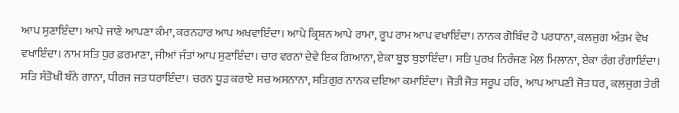ਆਪ ਸੁਣਾਇੰਦਾ। ਆਪੇ ਜਾਣੇ ਆਪਣਾ ਕੰਮਾ, ਕਰਨਹਾਰ ਆਪ ਅਖਵਾਇੰਦਾ। ਆਪੇ ਕ੍ਰਿਸ਼ਨ ਆਪੇ ਰਾਮਾ, ਰੂਪ ਰਾਮ ਆਪ ਵਖਾਇੰਦਾ। ਨਾਨਕ ਗੋਬਿੰਦ ਹੋ ਪਰਧਾਨਾ, ਕਲਜੁਗ ਅੰਤਮ ਵੇਖ ਵਖਾਇੰਦਾ। ਨਾਮ ਸਤਿ ਧੁਰ ਫ਼ਰਮਾਣਾ, ਜੀਆਂ ਜੰਤਾਂ ਆਪ ਸੁਣਾਇੰਦਾ। ਚਾਰ ਵਰਨਾਂ ਦੇਵੇ ਇਕ ਗਿਆਨਾ, ਏਕਾ ਬੂਝ ਬੁਝਾਇੰਦਾ। ਸਤਿ ਪੁਰਖ ਨਿਰੰਜਣ ਮੇਲ ਮਿਲਾਨਾ, ਏਕਾ ਰੰਗ ਰੰਗਾਇੰਦਾ। ਸਤਿ ਸੰਤੋਖੀ ਬੰਨੇ ਗਾਨਾ, ਧੀਰਜ ਜਤ ਧਰਾਇੰਦਾ। ਚਰਨ ਧੂੜ ਕਰਾਏ ਸਚ ਅਸਨਾਨਾ, ਸਤਿਗੁਰ ਨਾਨਕ ਦਇਆ ਕਮਾਇੰਦਾ। ਜੋਤੀ ਜੋਤ ਸਰੂਪ ਹਰਿ, ਆਪ ਆਪਣੀ ਜੋਤ ਧਰ, ਕਲਜੁਗ ਤੇਰੀ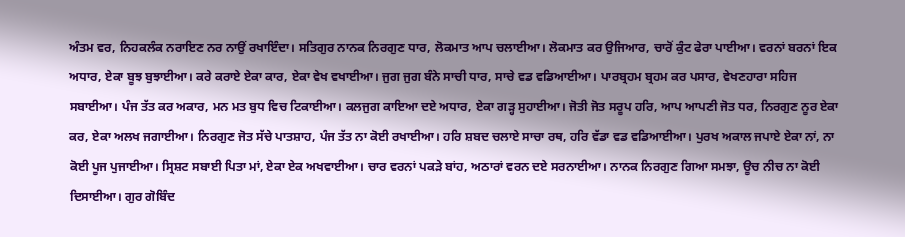ਅੰਤਮ ਵਰ, ਨਿਹਕਲੰਕ ਨਰਾਇਣ ਨਰ ਨਾਉਂ ਰਖਾਇੰਦਾ। ਸਤਿਗੁਰ ਨਾਨਕ ਨਿਰਗੁਣ ਧਾਰ, ਲੋਕਮਾਤ ਆਪ ਚਲਾਈਆ। ਲੋਕਮਾਤ ਕਰ ਉਜਿਆਰ, ਚਾਰੋਂ ਕੁੰਟ ਫੇਰਾ ਪਾਈਆ। ਵਰਨਾਂ ਬਰਨਾਂ ਇਕ ਅਧਾਰ, ਏਕਾ ਬੂਝ ਬੁਝਾਈਆ। ਕਰੇ ਕਰਾਏ ਏਕਾ ਕਾਰ, ਏਕਾ ਵੇਖ ਵਖਾਈਆ। ਜੁਗ ਜੁਗ ਬੰਨੇ ਸਾਚੀ ਧਾਰ, ਸਾਚੇ ਵਡ ਵਡਿਆਈਆ। ਪਾਰਬ੍ਰਹਮ ਬ੍ਰਹਮ ਕਰ ਪਸਾਰ, ਵੇਖਣਹਾਰਾ ਸਹਿਜ ਸਬਾਈਆ। ਪੰਜ ਤੱਤ ਕਰ ਅਕਾਰ, ਮਨ ਮਤ ਬੁਧ ਵਿਚ ਟਿਕਾਈਆ। ਕਲਜੁਗ ਕਾਇਆ ਦਏ ਅਧਾਰ, ਏਕਾ ਗੜ੍ਹ ਸੁਹਾਈਆ। ਜੋਤੀ ਜੋਤ ਸਰੂਪ ਹਰਿ, ਆਪ ਆਪਣੀ ਜੋਤ ਧਰ, ਨਿਰਗੁਣ ਨੂਰ ਏਕਾ ਕਰ, ਏਕਾ ਅਲਖ ਜਗਾਈਆ। ਨਿਰਗੁਣ ਜੋਤ ਸੱਚੇ ਪਾਤਸ਼ਾਹ, ਪੰਜ ਤੱਤ ਨਾ ਕੋਈ ਰਖਾਈਆ। ਹਰਿ ਸ਼ਬਦ ਚਲਾਏ ਸਾਚਾ ਰਥ, ਹਰਿ ਵੱਡਾ ਵਡ ਵਡਿਆਈਆ। ਪੁਰਖ ਅਕਾਲ ਜਪਾਏ ਏਕਾ ਨਾਂ, ਨਾ ਕੋਈ ਪੂਜ ਪੁਜਾਈਆ। ਸ੍ਰਿਸ਼ਟ ਸਬਾਈ ਪਿਤਾ ਮਾਂ, ਏਕਾ ਏਕ ਅਖਵਾਈਆ। ਚਾਰ ਵਰਨਾਂ ਪਕੜੇ ਬਾਂਹ, ਅਠਾਰਾਂ ਵਰਨ ਦਏ ਸਰਨਾਈਆ। ਨਾਨਕ ਨਿਰਗੁਣ ਗਿਆ ਸਮਝਾ, ਊਚ ਨੀਚ ਨਾ ਕੋਈ ਦਿਸਾਈਆ। ਗੁਰ ਗੋਬਿੰਦ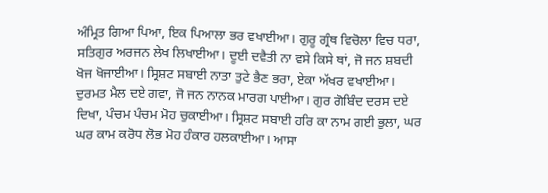ਅੰਮ੍ਰਿਤ ਗਿਆ ਪਿਆ, ਇਕ ਪਿਆਲਾ ਭਰ ਵਖਾਈਆ। ਗੁਰੂ ਗ੍ਰੰਥ ਵਿਚੋਲਾ ਵਿਚ ਧਰਾ, ਸਤਿਗੁਰ ਅਰਜਨ ਲੇਖ ਲਿਖਾਈਆ। ਦੂਈ ਦਵੈਤੀ ਨਾ ਵਸੇ ਕਿਸੇ ਥਾਂ, ਜੋ ਜਨ ਸ਼ਬਦੀ ਖੋਜ ਖੋਜਾਈਆ। ਸ੍ਰਿਸ਼ਟ ਸਬਾਈ ਨਾਤਾ ਤੁਟੇ ਭੈਣ ਭਰਾ, ਏਕਾ ਅੱਖਰ ਵਖਾਈਆ। ਦੁਰਮਤ ਮੈਲ ਦਏ ਗਵਾ, ਜੋ ਜਨ ਨਾਨਕ ਮਾਰਗ ਪਾਈਆ। ਗੁਰ ਗੋਬਿੰਦ ਦਰਸ ਦਏ ਦਿਖਾ, ਪੰਚਮ ਪੰਚਮ ਮੋਹ ਚੁਕਾਈਆ। ਸ੍ਰਿਸ਼ਟ ਸਬਾਈ ਹਰਿ ਕਾ ਨਾਮ ਗਈ ਭੁਲਾ, ਘਰ ਘਰ ਕਾਮ ਕਰੋਧ ਲੋਭ ਮੋਹ ਹੰਕਾਰ ਹਲਕਾਈਆ। ਆਸਾ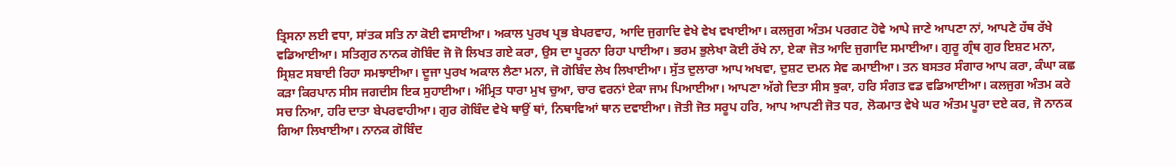ਤ੍ਰਿਸਨਾ ਲਈ ਵਧਾ, ਸਾਂਤਕ ਸਤਿ ਨਾ ਕੋਈ ਵਸਾਈਆ। ਅਕਾਲ ਪੁਰਖ ਪ੍ਰਭ ਬੇਪਰਵਾਹ, ਆਦਿ ਜੁਗਾਦਿ ਵੇਖੇ ਵੇਖ ਵਖਾਈਆ। ਕਲਜੁਗ ਅੰਤਮ ਪਰਗਟ ਹੋਵੇ ਆਪੇ ਜਾਣੇ ਆਪਣਾ ਨਾਂ, ਆਪਣੇ ਹੱਥ ਰੱਖੇ ਵਡਿਆਈਆ। ਸਤਿਗੁਰ ਨਾਨਕ ਗੋਬਿੰਦ ਜੋ ਜੋ ਲਿਖਤ ਗਏ ਕਰਾ, ਉਸ ਦਾ ਪੂਰਨਾ ਰਿਹਾ ਪਾਈਆ। ਭਰਮ ਭੁਲੇਖਾ ਕੋਈ ਰੱਖੇ ਨਾ, ਏਕਾ ਜੋਤ ਆਦਿ ਜੁਗਾਦਿ ਸਮਾਈਆ। ਗੁਰੂ ਗ੍ਰੰਥ ਗੁਰ ਇਸ਼ਟ ਮਨਾ, ਸ੍ਰਿਸ਼ਟ ਸਬਾਈ ਰਿਹਾ ਸਮਝਾਈਆ। ਦੂਜਾ ਪੁਰਖ ਅਕਾਲ ਲੈਣਾ ਮਨਾ, ਜੋ ਗੋਬਿੰਦ ਲੇਖ ਲਿਖਾਈਆ। ਸੁੱਤ ਦੁਲਾਰਾ ਆਪ ਅਖਵਾ, ਦੁਸ਼ਟ ਦਮਨ ਸੇਵ ਕਮਾਈਆ। ਤਨ ਬਸਤਰ ਸੰਗਾਰ ਆਪ ਕਰਾ, ਕੰਘਾ ਕਛ ਕੜਾ ਕਿਰਪਾਨ ਸੀਸ ਜਗਦੀਸ ਇਕ ਸੁਹਾਈਆ। ਅੰਮ੍ਰਿਤ ਧਾਰਾ ਮੁਖ ਚੁਆ, ਚਾਰ ਵਰਨਾਂ ਏਕਾ ਜਾਮ ਪਿਆਈਆ। ਆਪਣਾ ਅੱਗੇ ਦਿਤਾ ਸੀਸ ਝੁਕਾ, ਹਰਿ ਸੰਗਤ ਵਡ ਵਡਿਆਈਆ। ਕਲਜੁਗ ਅੰਤਮ ਕਰੇ ਸਚ ਨਿਆ, ਹਰਿ ਦਾਤਾ ਬੇਪਰਵਾਹੀਆ। ਗੁਰ ਗੋਬਿੰਦ ਵੇਖੇ ਥਾਉਂ ਥਾਂ, ਨਿਥਾਵਿਆਂ ਥਾਨ ਦਵਾਈਆ। ਜੋਤੀ ਜੋਤ ਸਰੂਪ ਹਰਿ, ਆਪ ਆਪਣੀ ਜੋਤ ਧਰ, ਲੋਕਮਾਤ ਵੇਖੇ ਘਰ ਅੰਤਮ ਪੂਰਾ ਦਏ ਕਰ, ਜੋ ਨਾਨਕ ਗਿਆ ਲਿਖਾਈਆ। ਨਾਨਕ ਗੋਬਿੰਦ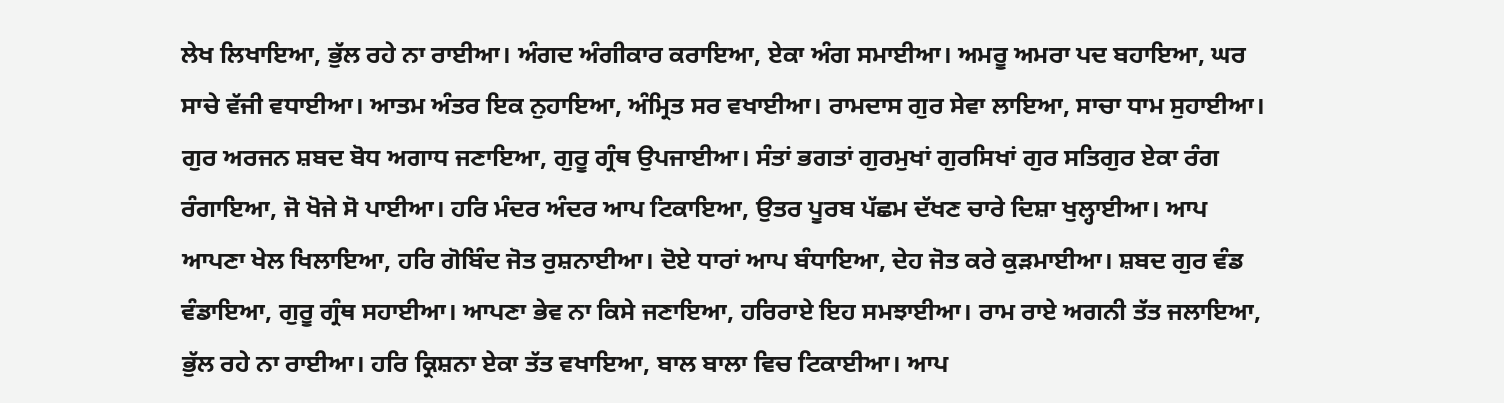ਲੇਖ ਲਿਖਾਇਆ, ਭੁੱਲ ਰਹੇ ਨਾ ਰਾਈਆ। ਅੰਗਦ ਅੰਗੀਕਾਰ ਕਰਾਇਆ, ਏਕਾ ਅੰਗ ਸਮਾਈਆ। ਅਮਰੂ ਅਮਰਾ ਪਦ ਬਹਾਇਆ, ਘਰ ਸਾਚੇ ਵੱਜੀ ਵਧਾਈਆ। ਆਤਮ ਅੰਤਰ ਇਕ ਨੁਹਾਇਆ, ਅੰਮ੍ਰਿਤ ਸਰ ਵਖਾਈਆ। ਰਾਮਦਾਸ ਗੁਰ ਸੇਵਾ ਲਾਇਆ, ਸਾਚਾ ਧਾਮ ਸੁਹਾਈਆ। ਗੁਰ ਅਰਜਨ ਸ਼ਬਦ ਬੋਧ ਅਗਾਧ ਜਣਾਇਆ, ਗੁਰੂ ਗ੍ਰੰਥ ਉਪਜਾਈਆ। ਸੰਤਾਂ ਭਗਤਾਂ ਗੁਰਮੁਖਾਂ ਗੁਰਸਿਖਾਂ ਗੁਰ ਸਤਿਗੁਰ ਏਕਾ ਰੰਗ ਰੰਗਾਇਆ, ਜੋ ਖੋਜੇ ਸੋ ਪਾਈਆ। ਹਰਿ ਮੰਦਰ ਅੰਦਰ ਆਪ ਟਿਕਾਇਆ, ਉਤਰ ਪੂਰਬ ਪੱਛਮ ਦੱਖਣ ਚਾਰੇ ਦਿਸ਼ਾ ਖੁਲ੍ਹਾਈਆ। ਆਪ ਆਪਣਾ ਖੇਲ ਖਿਲਾਇਆ, ਹਰਿ ਗੋਬਿੰਦ ਜੋਤ ਰੁਸ਼ਨਾਈਆ। ਦੋਏ ਧਾਰਾਂ ਆਪ ਬੰਧਾਇਆ, ਦੇਹ ਜੋਤ ਕਰੇ ਕੁੜਮਾਈਆ। ਸ਼ਬਦ ਗੁਰ ਵੰਡ ਵੰਡਾਇਆ, ਗੁਰੂ ਗ੍ਰੰਥ ਸਹਾਈਆ। ਆਪਣਾ ਭੇਵ ਨਾ ਕਿਸੇ ਜਣਾਇਆ, ਹਰਿਰਾਏ ਇਹ ਸਮਝਾਈਆ। ਰਾਮ ਰਾਏ ਅਗਨੀ ਤੱਤ ਜਲਾਇਆ, ਭੁੱਲ ਰਹੇ ਨਾ ਰਾਈਆ। ਹਰਿ ਕ੍ਰਿਸ਼ਨਾ ਏਕਾ ਤੱਤ ਵਖਾਇਆ, ਬਾਲ ਬਾਲਾ ਵਿਚ ਟਿਕਾਈਆ। ਆਪ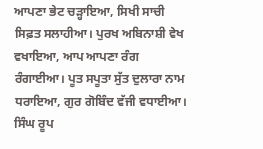ਆਪਣਾ ਭੇਟ ਚੜ੍ਹਾਇਆ, ਸਿਖੀ ਸਾਚੀ ਸਿਫ਼ਤ ਸਲਾਹੀਆ। ਪੁਰਖ ਅਬਿਨਾਸ਼ੀ ਵੇਖ ਵਖਾਇਆ, ਆਪ ਆਪਣਾ ਰੰਗ ਰੰਗਾਈਆ। ਪੂਤ ਸਪੂਤਾ ਸੁੱਤ ਦੁਲਾਰਾ ਨਾਮ ਧਰਾਇਆ, ਗੁਰ ਗੋਬਿੰਦ ਵੱਜੀ ਵਧਾਈਆ। ਸਿੰਘ ਰੂਪ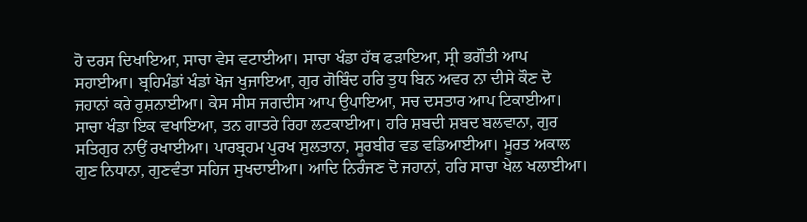ਹੋ ਦਰਸ ਦਿਖਾਇਆ, ਸਾਚਾ ਵੇਸ ਵਟਾਈਆ। ਸਾਚਾ ਖੰਡਾ ਹੱਥ ਫੜਾਇਆ, ਸ੍ਰੀ ਭਗੌਤੀ ਆਪ ਸਹਾਈਆ। ਬ੍ਰਹਿਮੰਡਾਂ ਖੰਡਾਂ ਖੋਜ ਖੁਜਾਇਆ, ਗੁਰ ਗੋਬਿੰਦ ਹਰਿ ਤੁਧ ਬਿਨ ਅਵਰ ਨਾ ਦੀਸੇ ਕੌਣ ਦੋ ਜਹਾਨਾਂ ਕਰੇ ਰੁਸ਼ਨਾਈਆ। ਕੇਸ ਸੀਸ ਜਗਦੀਸ ਆਪ ਉਪਾਇਆ, ਸਚ ਦਸਤਾਰ ਆਪ ਟਿਕਾਈਆ। ਸਾਚਾ ਖੰਡਾ ਇਕ ਵਖਾਇਆ, ਤਨ ਗਾਤਰੇ ਰਿਹਾ ਲਟਕਾਈਆ। ਹਰਿ ਸ਼ਬਦੀ ਸ਼ਬਦ ਬਲਵਾਨਾ, ਗੁਰ ਸਤਿਗੁਰ ਨਾਉਂ ਰਖਾਈਆ। ਪਾਰਬ੍ਰਹਮ ਪੁਰਖ ਸੁਲਤਾਨਾ, ਸੂਰਬੀਰ ਵਡ ਵਡਿਆਈਆ। ਮੂਰਤ ਅਕਾਲ ਗੁਣ ਨਿਧਾਨਾ, ਗੁਣਵੰਤਾ ਸਹਿਜ ਸੁਖਦਾਈਆ। ਆਦਿ ਨਿਰੰਜਣ ਦੋ ਜਹਾਨਾਂ, ਹਰਿ ਸਾਚਾ ਖੇਲ ਖਲਾਈਆ।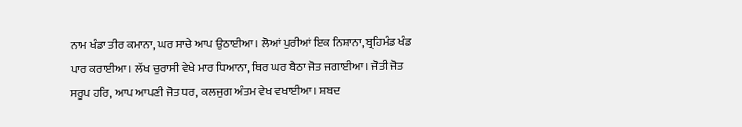ਨਾਮ ਖੰਡਾ ਤੀਰ ਕਮਾਨਾ, ਘਰ ਸਾਚੇ ਆਪ ਉਠਾਈਆ। ਲੋਆਂ ਪੁਰੀਆਂ ਇਕ ਨਿਸ਼ਾਨਾ, ਬ੍ਰਹਿਮੰਡ ਖੰਡ ਪਾਰ ਕਰਾਈਆ। ਲੱਖ ਚੁਰਾਸੀ ਵੇਖੇ ਮਾਰ ਧਿਆਨਾ, ਥਿਰ ਘਰ ਬੈਠਾ ਜੋਤ ਜਗਾਈਆ। ਜੋਤੀ ਜੋਤ ਸਰੂਪ ਹਰਿ, ਆਪ ਆਪਣੀ ਜੋਤ ਧਰ, ਕਲਜੁਗ ਅੰਤਮ ਵੇਖ ਵਖਾਈਆ। ਸ਼ਬਦ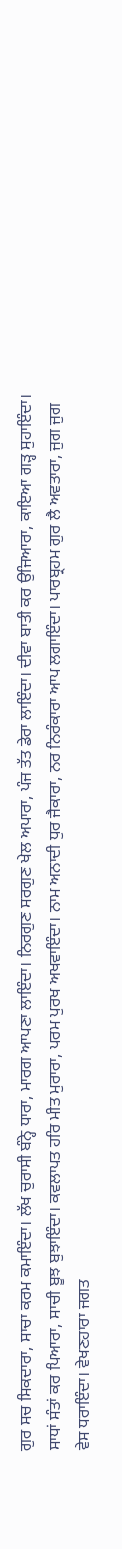ਗੁਰ ਸਚ ਸਿਕਦਾਰਾ, ਸਾਚਾ ਕਰਮ ਕਮਾਇੰਦਾ। ਲੱਖ ਚੁਰਾਸੀ ਬੰਨ੍ਹੇ ਧਾਰਾ, ਮਾਰਗ ਆਪਣਾ ਲਾਇੰਦਾ। ਨਿਰਗੁਣ ਸਰਗੁਣ ਖੇਲ ਅਪਾਰਾ, ਪੰਜ ਤੱਤ ਡੇਰਾ ਲਾਇੰਦਾ। ਦੀਵਾ ਬਾਤੀ ਕਰ ਉਜਿਆਰਾ, ਕਾਇਆ ਗੜ੍ਹ ਸੁਹਾਇੰਦਾ। ਸਾਧਾਂ ਸੰਤਾਂ ਕਰ ਪਿਆਰਾ, ਸਾਚੀ ਬੂਝ ਬੁਝਾਇੰਦਾ। ਕਵਲਾਪਤ ਹਰਿ ਮੀਤ ਮੁਰਾਰਾ, ਪਰਮ ਪੁਰਖ ਅਖਵਾਇੰਦਾ। ਨਾਮ ਅਨਾਦੀ ਧੁਰ ਜੈਕਾਰਾ, ਨਰ ਨਿਰੰਕਾਰਾ ਆਪ ਲਗਾਇੰਦਾ। ਪਾਰਬ੍ਰਹਮ ਗੁਰ ਲੈ ਅਵਤਾਰਾ, ਜੁਗ ਜੁਗ ਵੇਸ ਧਰਾਇੰਦਾ। ਵੇਖਣਹਾਰਾ ਜਗਤ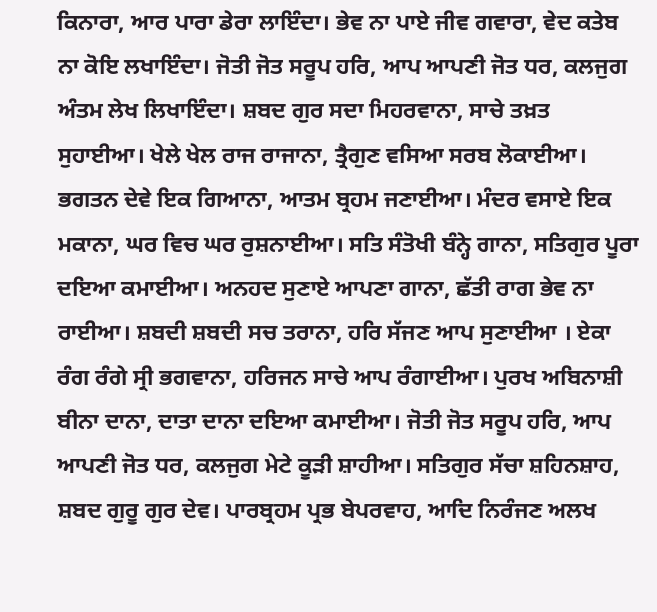ਕਿਨਾਰਾ, ਆਰ ਪਾਰਾ ਡੇਰਾ ਲਾਇੰਦਾ। ਭੇਵ ਨਾ ਪਾਏ ਜੀਵ ਗਵਾਰਾ, ਵੇਦ ਕਤੇਬ ਨਾ ਕੋਇ ਲਖਾਇੰਦਾ। ਜੋਤੀ ਜੋਤ ਸਰੂਪ ਹਰਿ, ਆਪ ਆਪਣੀ ਜੋਤ ਧਰ, ਕਲਜੁਗ ਅੰਤਮ ਲੇਖ ਲਿਖਾਇੰਦਾ। ਸ਼ਬਦ ਗੁਰ ਸਦਾ ਮਿਹਰਵਾਨਾ, ਸਾਚੇ ਤਖ਼ਤ ਸੁਹਾਈਆ। ਖੇਲੇ ਖੇਲ ਰਾਜ ਰਾਜਾਨਾ, ਤ੍ਰੈਗੁਣ ਵਸਿਆ ਸਰਬ ਲੋਕਾਈਆ। ਭਗਤਨ ਦੇਵੇ ਇਕ ਗਿਆਨਾ, ਆਤਮ ਬ੍ਰਹਮ ਜਣਾਈਆ। ਮੰਦਰ ਵਸਾਏ ਇਕ ਮਕਾਨਾ, ਘਰ ਵਿਚ ਘਰ ਰੁਸ਼ਨਾਈਆ। ਸਤਿ ਸੰਤੋਖੀ ਬੰਨ੍ਹੇ ਗਾਨਾ, ਸਤਿਗੁਰ ਪੂਰਾ ਦਇਆ ਕਮਾਈਆ। ਅਨਹਦ ਸੁਣਾਏ ਆਪਣਾ ਗਾਨਾ, ਛੱਤੀ ਰਾਗ ਭੇਵ ਨਾ ਰਾਈਆ। ਸ਼ਬਦੀ ਸ਼ਬਦੀ ਸਚ ਤਰਾਨਾ, ਹਰਿ ਸੱਜਣ ਆਪ ਸੁਣਾਈਆ । ਏਕਾ ਰੰਗ ਰੰਗੇ ਸ੍ਰੀ ਭਗਵਾਨਾ, ਹਰਿਜਨ ਸਾਚੇ ਆਪ ਰੰਗਾਈਆ। ਪੁਰਖ ਅਬਿਨਾਸ਼ੀ ਬੀਨਾ ਦਾਨਾ, ਦਾਤਾ ਦਾਨਾ ਦਇਆ ਕਮਾਈਆ। ਜੋਤੀ ਜੋਤ ਸਰੂਪ ਹਰਿ, ਆਪ ਆਪਣੀ ਜੋਤ ਧਰ, ਕਲਜੁਗ ਮੇਟੇ ਕੂੜੀ ਸ਼ਾਹੀਆ। ਸਤਿਗੁਰ ਸੱਚਾ ਸ਼ਹਿਨਸ਼ਾਹ, ਸ਼ਬਦ ਗੁਰੂ ਗੁਰ ਦੇਵ। ਪਾਰਬ੍ਰਹਮ ਪ੍ਰਭ ਬੇਪਰਵਾਹ, ਆਦਿ ਨਿਰੰਜਣ ਅਲਖ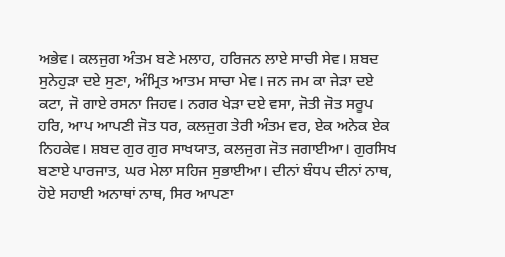ਅਭੇਵ। ਕਲਜੁਗ ਅੰਤਮ ਬਣੇ ਮਲਾਹ, ਹਰਿਜਨ ਲਾਏ ਸਾਚੀ ਸੇਵ। ਸ਼ਬਦ ਸੁਨੇਹੁੜਾ ਦਏ ਸੁਣਾ, ਅੰਮ੍ਰਿਤ ਆਤਮ ਸਾਚਾ ਮੇਵ। ਜਨ ਜਮ ਕਾ ਜੇੜਾ ਦਏ ਕਟਾ, ਜੋ ਗਾਏ ਰਸਨਾ ਜਿਹਵ। ਨਗਰ ਖੇੜਾ ਦਏ ਵਸਾ, ਜੋਤੀ ਜੋਤ ਸਰੂਪ ਹਰਿ, ਆਪ ਆਪਣੀ ਜੋਤ ਧਰ, ਕਲਜੁਗ ਤੇਰੀ ਅੰਤਮ ਵਰ, ਏਕ ਅਨੇਕ ਏਕ ਨਿਹਕੇਵ। ਸ਼ਬਦ ਗੁਰ ਗੁਰ ਸਾਖਯਾਤ, ਕਲਜੁਗ ਜੋਤ ਜਗਾਈਆ। ਗੁਰਸਿਖ ਬਣਾਏ ਪਾਰਜਾਤ, ਘਰ ਮੇਲਾ ਸਹਿਜ ਸੁਭਾਈਆ। ਦੀਨਾਂ ਬੰਧਪ ਦੀਨਾਂ ਨਾਥ, ਹੋਏ ਸਹਾਈ ਅਨਾਥਾਂ ਨਾਥ, ਸਿਰ ਆਪਣਾ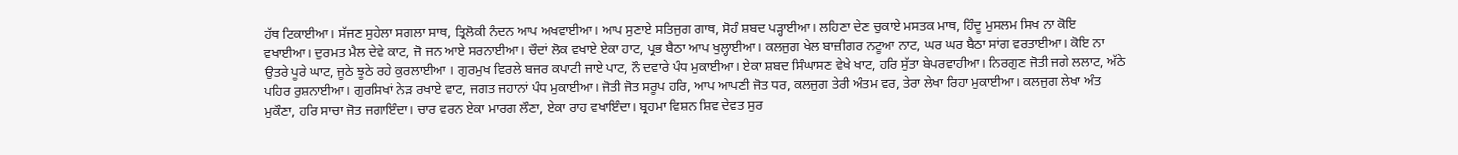ਹੱਥ ਟਿਕਾਈਆ। ਸੱਜਣ ਸੁਹੇਲਾ ਸਗਲਾ ਸਾਥ, ਤ੍ਰਿਲੋਕੀ ਨੰਦਨ ਆਪ ਅਖਵਾਈਆ। ਆਪ ਸੁਣਾਏ ਸਤਿਜੁਗ ਗਾਥ, ਸੋਹੰ ਸ਼ਬਦ ਪੜ੍ਹਾਈਆ। ਲਹਿਣਾ ਦੇਣ ਚੁਕਾਏ ਮਸਤਕ ਮਾਥ, ਹਿੰਦੂ ਮੁਸਲਮ ਸਿਖ ਨਾ ਕੋਇ ਵਖਾਈਆ। ਦੁਰਮਤ ਮੈਲ ਦੇਵੇ ਕਾਟ, ਜੋ ਜਨ ਆਏ ਸਰਨਾਈਆ। ਚੌਦਾਂ ਲੋਕ ਵਖਾਏ ਏਕਾ ਹਾਟ, ਪ੍ਰਭ ਬੈਠਾ ਆਪ ਖੁਲ੍ਹਾਈਆ। ਕਲਜੁਗ ਖੇਲ ਬਾਜ਼ੀਗਰ ਨਟੂਆ ਨਾਟ, ਘਰ ਘਰ ਬੈਠਾ ਸਾਂਗ ਵਰਤਾਈਆ। ਕੋਇ ਨਾ ਉਤਰੇ ਪੂਰੇ ਘਾਟ, ਜੂਠੇ ਝੂਠੇ ਰਹੇ ਕੁਰਲਾਈਆ । ਗੁਰਮੁਖ ਵਿਰਲੇ ਬਜਰ ਕਪਾਟੀ ਜਾਏ ਪਾਟ, ਨੌ ਦਵਾਰੇ ਪੰਧ ਮੁਕਾਈਆ। ਏਕਾ ਸ਼ਬਦ ਸਿੰਘਾਸਣ ਵੇਖੇ ਖਾਟ, ਹਰਿ ਸੁੱਤਾ ਬੇਪਰਵਾਹੀਆ। ਨਿਰਗੁਣ ਜੋਤੀ ਜਗੇ ਲਲਾਟ, ਅੱਠੇ ਪਹਿਰ ਰੁਸ਼ਨਾਈਆ। ਗੁਰਸਿਖਾਂ ਨੇੜ ਰਖਾਏ ਵਾਟ, ਜਗਤ ਜਹਾਨਾਂ ਪੰਧ ਮੁਕਾਈਆ। ਜੋਤੀ ਜੋਤ ਸਰੂਪ ਹਰਿ, ਆਪ ਆਪਣੀ ਜੋਤ ਧਰ, ਕਲਜੁਗ ਤੇਰੀ ਅੰਤਮ ਵਰ, ਤੇਰਾ ਲੇਖਾ ਰਿਹਾ ਮੁਕਾਈਆ। ਕਲਜੁਗ ਲੇਖਾ ਅੰਤ ਮੁਕੌਣਾ, ਹਰਿ ਸਾਚਾ ਜੋਤ ਜਗਾਇੰਦਾ। ਚਾਰ ਵਰਨ ਏਕਾ ਮਾਰਗ ਲੌਣਾ, ਏਕਾ ਰਾਹ ਵਖਾਇੰਦਾ। ਬ੍ਰਹਮਾ ਵਿਸ਼ਨ ਸ਼ਿਵ ਦੇਵਤ ਸੁਰ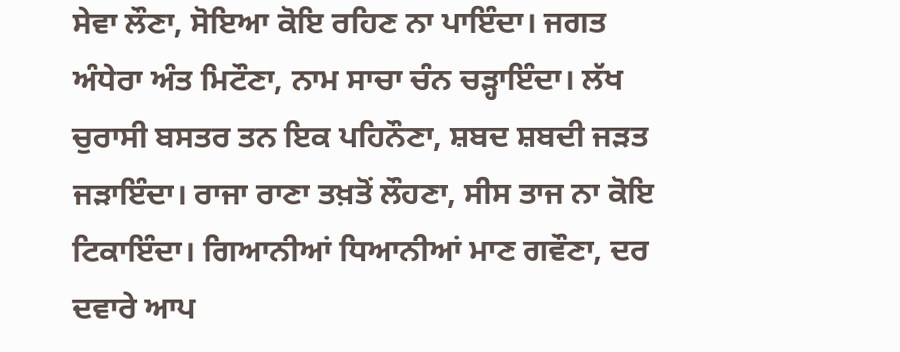ਸੇਵਾ ਲੌਣਾ, ਸੋਇਆ ਕੋਇ ਰਹਿਣ ਨਾ ਪਾਇੰਦਾ। ਜਗਤ ਅੰਧੇਰਾ ਅੰਤ ਮਿਟੌਣਾ, ਨਾਮ ਸਾਚਾ ਚੰਨ ਚੜ੍ਹਾਇੰਦਾ। ਲੱਖ ਚੁਰਾਸੀ ਬਸਤਰ ਤਨ ਇਕ ਪਹਿਨੌਣਾ, ਸ਼ਬਦ ਸ਼ਬਦੀ ਜੜਤ ਜੜਾਇੰਦਾ। ਰਾਜਾ ਰਾਣਾ ਤਖ਼ਤੋਂ ਲੌਹਣਾ, ਸੀਸ ਤਾਜ ਨਾ ਕੋਇ ਟਿਕਾਇੰਦਾ। ਗਿਆਨੀਆਂ ਧਿਆਨੀਆਂ ਮਾਣ ਗਵੌਣਾ, ਦਰ ਦਵਾਰੇ ਆਪ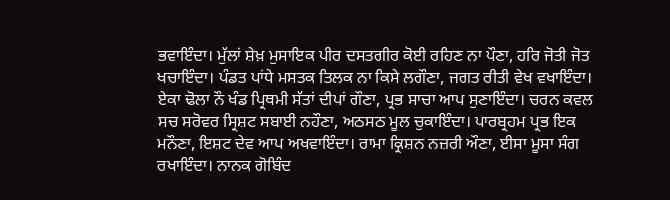ਭਵਾਇੰਦਾ। ਮੁੱਲਾਂ ਸ਼ੇਖ਼ ਮੁਸਾਇਕ ਪੀਰ ਦਸਤਗੀਰ ਕੋਈ ਰਹਿਣ ਨਾ ਪੌਣਾ, ਹਰਿ ਜੋਤੀ ਜੋਤ ਖਚਾਇੰਦਾ। ਪੰਡਤ ਪਾਂਧੇ ਮਸਤਕ ਤਿਲਕ ਨਾ ਕਿਸੇ ਲਗੌਣਾ, ਜਗਤ ਰੀਤੀ ਵੇਖ ਵਖਾਇੰਦਾ। ਏਕਾ ਢੋਲਾ ਨੌ ਖੰਡ ਪ੍ਰਿਥਮੀ ਸੱਤਾਂ ਦੀਪਾਂ ਗੌਣਾ, ਪ੍ਰਭ ਸਾਚਾ ਆਪ ਸੁਣਾਇੰਦਾ। ਚਰਨ ਕਵਲ ਸਚ ਸਰੋਵਰ ਸ੍ਰਿਸ਼ਟ ਸਬਾਈ ਨਹੌਣਾ, ਅਠਸਠ ਮੂਲ ਚੁਕਾਇੰਦਾ। ਪਾਰਬ੍ਰਹਮ ਪ੍ਰਭ ਇਕ ਮਨੌਣਾ, ਇਸ਼ਟ ਦੇਵ ਆਪ ਅਖਵਾਇੰਦਾ। ਰਾਮਾ ਕ੍ਰਿਸ਼ਨ ਨਜ਼ਰੀ ਔਣਾ, ਈਸਾ ਮੂਸਾ ਸੰਗ ਰਖਾਇੰਦਾ। ਨਾਨਕ ਗੋਬਿੰਦ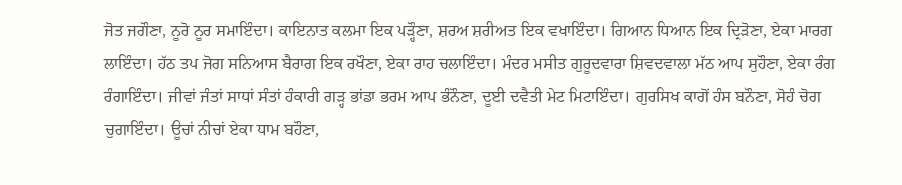ਜੋਤ ਜਗੌਣਾ, ਨੂਰੋ ਨੂਰ ਸਮਾਇੰਦਾ। ਕਾਇਨਾਤ ਕਲਮਾ ਇਕ ਪੜ੍ਹੌਣਾ, ਸ਼ਰਅ ਸ਼ਰੀਅਤ ਇਕ ਵਖਾਇੰਦਾ। ਗਿਆਨ ਧਿਆਨ ਇਕ ਦ੍ਰਿੜੋਣਾ, ਏਕਾ ਮਾਰਗ ਲਾਇੰਦਾ। ਹੱਠ ਤਪ ਜੋਗ ਸਨਿਆਸ ਬੈਰਾਗ ਇਕ ਰਖੌਣਾ, ਏਕਾ ਰਾਹ ਚਲਾਇੰਦਾ। ਮੰਦਰ ਮਸੀਤ ਗੁਰੂਦਵਾਰਾ ਸ਼ਿਵਦਵਾਲਾ ਮੱਠ ਆਪ ਸੁਹੌਣਾ, ਏਕਾ ਰੰਗ ਰੰਗਾਇੰਦਾ। ਜੀਵਾਂ ਜੰਤਾਂ ਸਾਧਾਂ ਸੰਤਾਂ ਹੰਕਾਰੀ ਗੜ੍ਹ ਭਾਂਡਾ ਭਰਮ ਆਪ ਭੰਨੌਣਾ, ਦੂਈ ਦਵੈਤੀ ਮੇਟ ਮਿਟਾਇੰਦਾ। ਗੁਰਸਿਖ ਕਾਗੋਂ ਹੰਸ ਬਨੌਣਾ, ਸੋਹੰ ਚੋਗ ਚੁਗਾਇੰਦਾ। ਊਚਾਂ ਨੀਚਾਂ ਏਕਾ ਧਾਮ ਬਹੌਣਾ,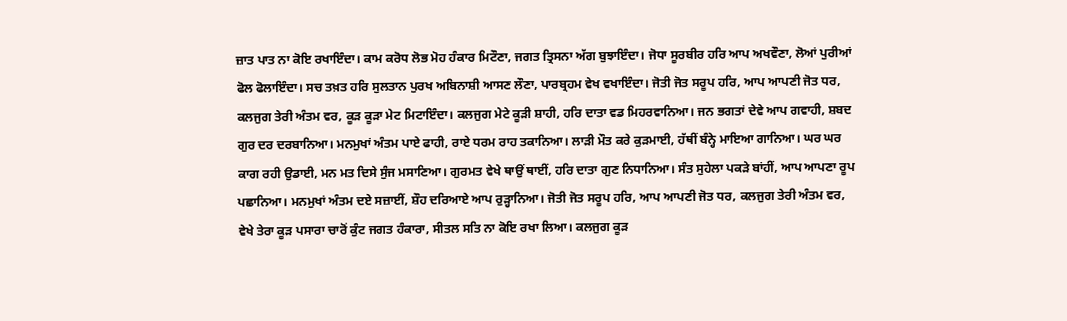ਜ਼ਾਤ ਪਾਤ ਨਾ ਕੋਇ ਰਖਾਇੰਦਾ। ਕਾਮ ਕਰੋਧ ਲੋਭ ਮੋਹ ਹੰਕਾਰ ਮਿਟੌਣਾ, ਜਗਤ ਤ੍ਰਿਸਨਾ ਅੱਗ ਬੁਝਾਇੰਦਾ। ਜੋਧਾ ਸੂਰਬੀਰ ਹਰਿ ਆਪ ਅਖਵੌਣਾ, ਲੋਆਂ ਪੁਰੀਆਂ ਫੋਲ ਫੋਲਾਇੰਦਾ। ਸਚ ਤਖ਼ਤ ਹਰਿ ਸੁਲਤਾਨ ਪੁਰਖ ਅਬਿਨਾਸ਼ੀ ਆਸਣ ਲੌਣਾ, ਪਾਰਬ੍ਰਹਮ ਵੇਖ ਵਖਾਇੰਦਾ। ਜੋਤੀ ਜੋਤ ਸਰੂਪ ਹਰਿ, ਆਪ ਆਪਣੀ ਜੋਤ ਧਰ, ਕਲਜੁਗ ਤੇਰੀ ਅੰਤਮ ਵਰ, ਕੂੜ ਕੂੜਾ ਮੇਟ ਮਿਟਾਇੰਦਾ। ਕਲਜੁਗ ਮੇਟੇ ਕੂੜੀ ਸ਼ਾਹੀ, ਹਰਿ ਦਾਤਾ ਵਡ ਮਿਹਰਵਾਨਿਆ। ਜਨ ਭਗਤਾਂ ਦੇਵੇ ਆਪ ਗਵਾਹੀ, ਸ਼ਬਦ ਗੁਰ ਦਰ ਦਰਬਾਨਿਆ। ਮਨਮੁਖਾਂ ਅੰਤਮ ਪਾਏ ਫਾਹੀ, ਰਾਏ ਧਰਮ ਰਾਹ ਤਕਾਨਿਆ। ਲਾੜੀ ਮੌਤ ਕਰੇ ਕੁੜਮਾਈ, ਹੱਥੀਂ ਬੰਨ੍ਹੇ ਮਾਇਆ ਗਾਨਿਆ। ਘਰ ਘਰ ਕਾਗ ਰਹੀ ਉਡਾਈ, ਮਨ ਮਤ ਦਿਸੇ ਸੁੰਜ ਮਸਾਣਿਆ। ਗੁਰਮਤ ਵੇਖੇ ਥਾਉਂ ਥਾਈਂ, ਹਰਿ ਦਾਤਾ ਗੁਣ ਨਿਧਾਨਿਆ। ਸੰਤ ਸੁਹੇਲਾ ਪਕੜੇ ਬਾਂਹੀਂ, ਆਪ ਆਪਣਾ ਰੂਪ ਪਛਾਨਿਆ। ਮਨਮੁਖਾਂ ਅੰਤਮ ਦਏ ਸਜ਼ਾਈਂ, ਸ਼ੌਹ ਦਰਿਆਏ ਆਪ ਰੁੜ੍ਹਾਨਿਆ। ਜੋਤੀ ਜੋਤ ਸਰੂਪ ਹਰਿ, ਆਪ ਆਪਣੀ ਜੋਤ ਧਰ, ਕਲਜੁਗ ਤੇਰੀ ਅੰਤਮ ਵਰ, ਵੇਖੇ ਤੇਰਾ ਕੂੜ ਪਸਾਰਾ ਚਾਰੋਂ ਕੁੰਟ ਜਗਤ ਹੰਕਾਰਾ, ਸੀਤਲ ਸਤਿ ਨਾ ਕੋਇ ਰਖਾ ਲਿਆ। ਕਲਜੁਗ ਕੂੜ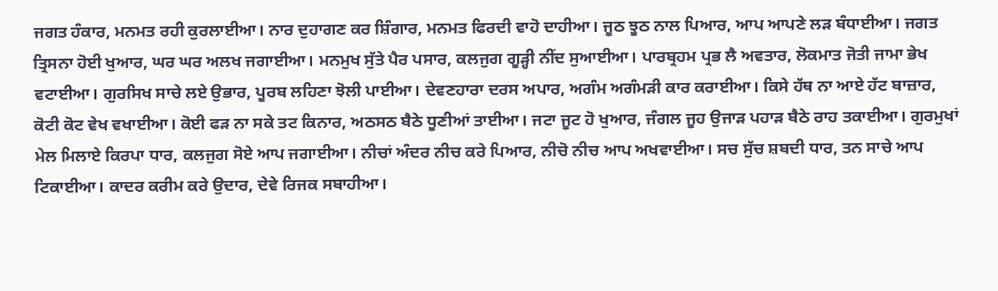ਜਗਤ ਹੰਕਾਰ, ਮਨਮਤ ਰਹੀ ਕੁਰਲਾਈਆ। ਨਾਰ ਦੁਹਾਗਣ ਕਰ ਸ਼ਿੰਗਾਰ, ਮਨਮਤ ਫਿਰਦੀ ਵਾਹੋ ਦਾਹੀਆ। ਜੂਠ ਝੂਠ ਨਾਲ ਪਿਆਰ, ਆਪ ਆਪਣੇ ਲੜ ਬੰਧਾਈਆ। ਜਗਤ ਤ੍ਰਿਸਨਾ ਹੋਈ ਖੁਆਰ, ਘਰ ਘਰ ਅਲਖ ਜਗਾਈਆ। ਮਨਮੁਖ ਸੁੱਤੇ ਪੈਰ ਪਸਾਰ, ਕਲਜੁਗ ਗੂੜ੍ਹੀ ਨੀਂਦ ਸੁਆਈਆ। ਪਾਰਬ੍ਰਹਮ ਪ੍ਰਭ ਲੈ ਅਵਤਾਰ, ਲੋਕਮਾਤ ਜੋਤੀ ਜਾਮਾ ਭੇਖ ਵਟਾਈਆ। ਗੁਰਸਿਖ ਸਾਚੇ ਲਏ ਉਭਾਰ, ਪੂਰਬ ਲਹਿਣਾ ਝੋਲੀ ਪਾਈਆ। ਦੇਵਣਹਾਰਾ ਦਰਸ ਅਪਾਰ, ਅਗੰਮ ਅਗੰਮੜੀ ਕਾਰ ਕਰਾਈਆ। ਕਿਸੇ ਹੱਥ ਨਾ ਆਏ ਹੱਟ ਬਾਜ਼ਾਰ, ਕੋਟੀ ਕੋਟ ਵੇਖ ਵਖਾਈਆ। ਕੋਈ ਫੜ ਨਾ ਸਕੇ ਤਟ ਕਿਨਾਰ, ਅਠਸਠ ਬੈਠੇ ਧੂਣੀਆਂ ਤਾਈਆ। ਜਟਾ ਜੂਟ ਹੋ ਖੁਆਰ, ਜੰਗਲ ਜੂਹ ਉਜਾੜ ਪਹਾੜ ਬੈਠੇ ਰਾਹ ਤਕਾਈਆ। ਗੁਰਮੁਖਾਂ ਮੇਲ ਮਿਲਾਏ ਕਿਰਪਾ ਧਾਰ, ਕਲਜੁਗ ਸੋਏ ਆਪ ਜਗਾਈਆ। ਨੀਚਾਂ ਅੰਦਰ ਨੀਚ ਕਰੇ ਪਿਆਰ, ਨੀਚੋ ਨੀਚ ਆਪ ਅਖਵਾਈਆ। ਸਚ ਸੁੱਚ ਸ਼ਬਦੀ ਧਾਰ, ਤਨ ਸਾਚੇ ਆਪ ਟਿਕਾਈਆ। ਕਾਦਰ ਕਰੀਮ ਕਰੇ ਉਦਾਰ, ਦੇਵੇ ਰਿਜਕ ਸਬਾਹੀਆ।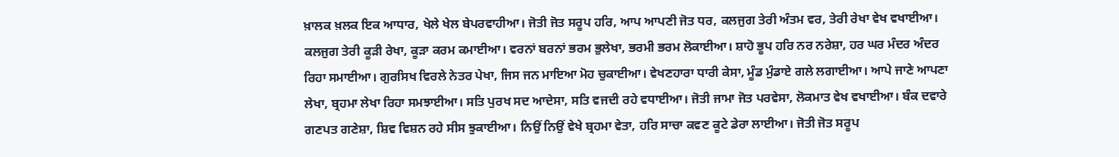ਖ਼ਾਲਕ ਖ਼ਲਕ ਇਕ ਆਧਾਰ, ਖੇਲੇ ਖੇਲ ਬੇਪਰਵਾਹੀਆ। ਜੋਤੀ ਜੋਤ ਸਰੂਪ ਹਰਿ, ਆਪ ਆਪਣੀ ਜੋਤ ਧਰ, ਕਲਜੁਗ ਤੇਰੀ ਅੰਤਮ ਵਰ, ਤੇਰੀ ਰੇਖਾ ਵੇਖ ਵਖਾਈਆ। ਕਲਜੁਗ ਤੇਰੀ ਕੂੜੀ ਰੇਖਾ, ਕੂੜਾ ਕਰਮ ਕਮਾਈਆ। ਵਰਨਾਂ ਬਰਨਾਂ ਭਰਮ ਭੁਲੇਖਾ, ਭਰਮੀ ਭਰਮ ਲੋਕਾਈਆ। ਸ਼ਾਹੋ ਭੂਪ ਹਰਿ ਨਰ ਨਰੇਸ਼ਾ, ਹਰ ਘਰ ਮੰਦਰ ਅੰਦਰ ਰਿਹਾ ਸਮਾਈਆ। ਗੁਰਸਿਖ ਵਿਰਲੇ ਨੇਤਰ ਪੇਖਾ, ਜਿਸ ਜਨ ਮਾਇਆ ਮੋਹ ਚੁਕਾਈਆ। ਵੇਖਣਹਾਰਾ ਧਾਰੀ ਕੇਸਾ, ਮੂੰਡ ਮੁੰਡਾਏ ਗਲੇ ਲਗਾਈਆ। ਆਪੇ ਜਾਣੇ ਆਪਣਾ ਲੇਖਾ, ਬ੍ਰਹਮਾ ਲੇਖਾ ਰਿਹਾ ਸਮਝਾਈਆ। ਸਤਿ ਪੁਰਖ ਸਦ ਆਦੇਸਾ, ਸਤਿ ਵਜਦੀ ਰਹੇ ਵਧਾਈਆ। ਜੋਤੀ ਜਾਮਾ ਜੋਤ ਪਰਵੇਸਾ, ਲੋਕਮਾਤ ਵੇਖ ਵਖਾਈਆ। ਬੰਕ ਦਵਾਰੇ ਗਣਪਤ ਗਣੇਸ਼ਾ, ਸ਼ਿਵ ਵਿਸ਼ਨ ਰਹੇ ਸੀਸ ਝੁਕਾਈਆ। ਨਿਉਂ ਨਿਉਂ ਵੇਖੇ ਬ੍ਰਹਮਾ ਵੇਤਾ, ਹਰਿ ਸਾਚਾ ਕਵਣ ਕੂਟੇ ਡੇਰਾ ਲਾਈਆ। ਜੋਤੀ ਜੋਤ ਸਰੂਪ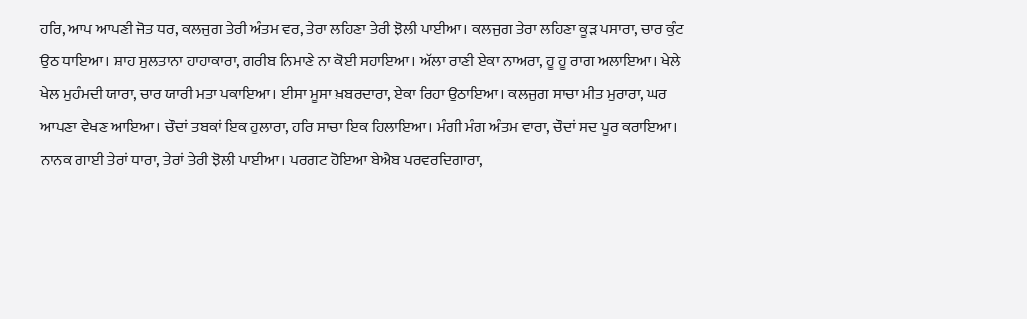ਹਰਿ, ਆਪ ਆਪਣੀ ਜੋਤ ਧਰ, ਕਲਜੁਗ ਤੇਰੀ ਅੰਤਮ ਵਰ, ਤੇਰਾ ਲਹਿਣਾ ਤੇਰੀ ਝੋਲੀ ਪਾਈਆ। ਕਲਜੁਗ ਤੇਰਾ ਲਹਿਣਾ ਕੂੜ ਪਸਾਰਾ, ਚਾਰ ਕੁੰਟ ਉਠ ਧਾਇਆ। ਸ਼ਾਹ ਸੁਲਤਾਨਾ ਹਾਹਾਕਾਰਾ, ਗਰੀਬ ਨਿਮਾਣੇ ਨਾ ਕੋਈ ਸਹਾਇਆ। ਅੱਲਾ ਰਾਣੀ ਏਕਾ ਨਾਅਰਾ, ਹੂ ਹੂ ਰਾਗ ਅਲਾਇਆ। ਖੇਲੇ ਖੇਲ ਮੁਹੰਮਦੀ ਯਾਰਾ, ਚਾਰ ਯਾਰੀ ਮਤਾ ਪਕਾਇਆ। ਈਸਾ ਮੂਸਾ ਖ਼ਬਰਦਾਰਾ, ਏਕਾ ਰਿਹਾ ਉਠਾਇਆ। ਕਲਜੁਗ ਸਾਚਾ ਮੀਤ ਮੁਰਾਰਾ, ਘਰ ਆਪਣਾ ਵੇਖਣ ਆਇਆ। ਚੌਦਾਂ ਤਬਕਾਂ ਇਕ ਹੁਲਾਰਾ, ਹਰਿ ਸਾਚਾ ਇਕ ਹਿਲਾਇਆ। ਮੰਗੀ ਮੰਗ ਅੰਤਮ ਵਾਰਾ, ਚੌਦਾਂ ਸਦ ਪੂਰ ਕਰਾਇਆ। ਨਾਨਕ ਗਾਈ ਤੇਰਾਂ ਧਾਰਾ, ਤੇਰਾਂ ਤੇਰੀ ਝੋਲੀ ਪਾਈਆ। ਪਰਗਟ ਹੋਇਆ ਬੇਐਬ ਪਰਵਰਦਿਗਾਰਾ,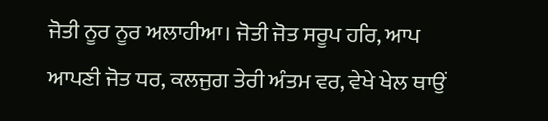ਜੋਤੀ ਨੂਰ ਨੂਰ ਅਲਾਹੀਆ। ਜੋਤੀ ਜੋਤ ਸਰੂਪ ਹਰਿ, ਆਪ ਆਪਣੀ ਜੋਤ ਧਰ, ਕਲਜੁਗ ਤੇਰੀ ਅੰਤਮ ਵਰ, ਵੇਖੇ ਖੇਲ ਥਾਉਂ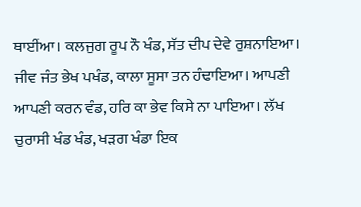ਥਾਈਂਆ। ਕਲਜੁਗ ਰੂਪ ਨੌ ਖੰਡ, ਸੱਤ ਦੀਪ ਦੇਵੇ ਰੁਸ਼ਨਾਇਆ। ਜੀਵ ਜੰਤ ਭੇਖ ਪਖੰਡ, ਕਾਲਾ ਸੂਸਾ ਤਨ ਹੰਢਾਇਆ। ਆਪਣੀ ਆਪਣੀ ਕਰਨ ਵੰਡ, ਹਰਿ ਕਾ ਭੇਵ ਕਿਸੇ ਨਾ ਪਾਇਆ। ਲੱਖ ਚੁਰਾਸੀ ਖੰਡ ਖੰਡ, ਖੜਗ ਖੰਡਾ ਇਕ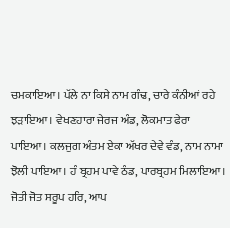ਚਮਕਾਇਆ। ਪੱਲੇ ਨਾ ਕਿਸੇ ਨਾਮ ਗੰਢ, ਚਾਰੇ ਕੰਨੀਆਂ ਰਹੇ ਝੜਾਇਆ। ਵੇਖਣਹਾਰਾ ਜੇਰਜ ਅੰਡ, ਲੋਕਮਾਤ ਫੇਰਾ ਪਾਇਆ। ਕਲਜੁਗ ਅੰਤਮ ਏਕਾ ਅੱਖਰ ਦੇਵੇ ਵੰਡ, ਨਾਮ ਨਾਮਾ ਝੋਲੀ ਪਾਇਆ। ਹੰ ਬ੍ਰਹਮ ਪਾਵੇ ਠੰਡ, ਪਾਰਬ੍ਰਹਮ ਮਿਲਾਇਆ। ਜੋਤੀ ਜੋਤ ਸਰੂਪ ਹਰਿ, ਆਪ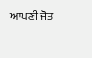ਆਪਣੀ ਜੋਤ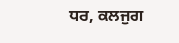ਧਰ, ਕਲਜੁਗ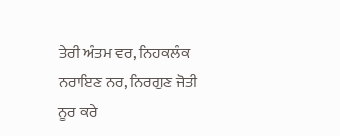ਤੇਰੀ ਅੰਤਮ ਵਰ, ਨਿਹਕਲੰਕ ਨਰਾਇਣ ਨਰ, ਨਿਰਗੁਣ ਜੋਤੀ ਨੂਰ ਕਰੇ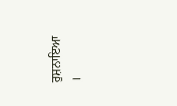ਰੁਸ਼ਨਾਇਆ ।